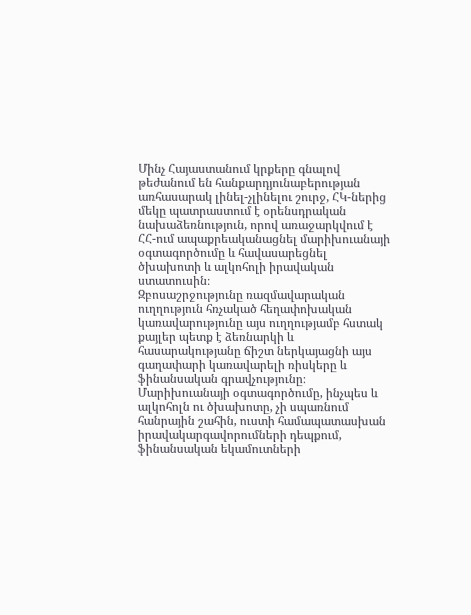Մինչ Հայաստանում կրքերը գնալով թեժանում են հանքարդյունաբերության առհասարակ լինել-չլինելու շուրջ, ՀԿ-ներից մեկը պատրաստում է օրենսդրական նախաձեռնություն, որով առաջարկվում է ՀՀ-ում ապաքրեականացնել մարիխուանայի օգտագործումը և հավասարեցնել ծխախոտի և ալկոհոլի իրավական ստատուսին։
Զբոսաշրջությունը ռազմավարական ուղղություն հռչակած հեղափոխական կառավարությունը այս ուղղությամբ հստակ քայլեր պետք է ձեռնարկի և հասարակությանը ճիշտ ներկայացնի այս գաղափարի կառավարելի ռիսկերը և ֆինանսական գրավչությունը։ Մարիխուանայի օգտագործումը, ինչպես և ալկոհոլն ու ծխախոտը, չի սպառնում հանրային շահին, ուստի համապատասխան իրավակարգավորումների դեպքում, ֆինանսական եկամուտների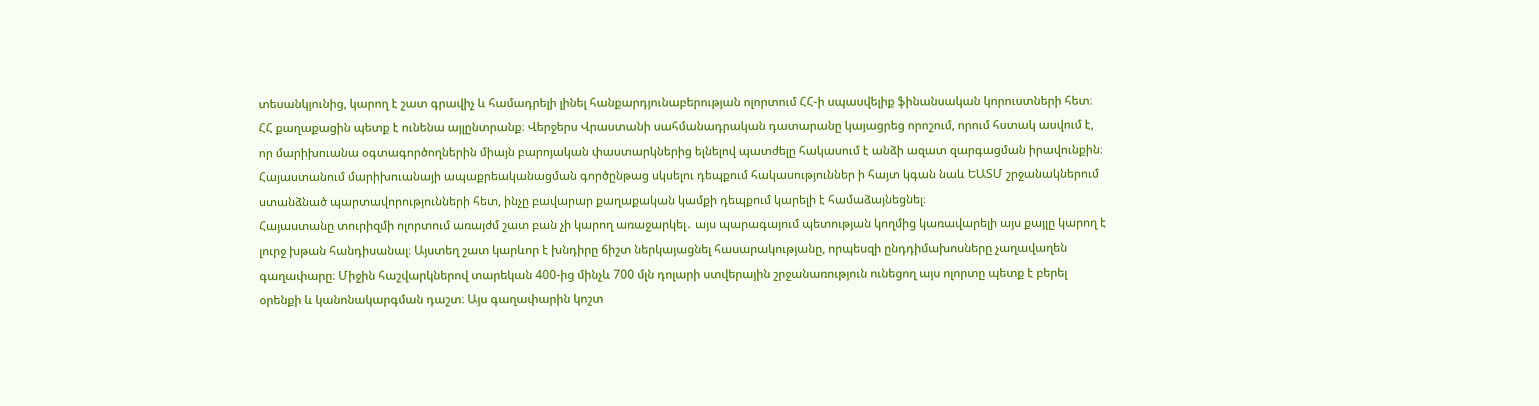տեսանկյունից, կարող է շատ գրավիչ և համադրելի լինել հանքարդյունաբերության ոլորտում ՀՀ-ի սպասվելիք ֆինանսական կորուստների հետ։
ՀՀ քաղաքացին պետք է ունենա այլընտրանք։ Վերջերս Վրաստանի սահմանադրական դատարանը կայացրեց որոշում, որում հստակ ասվում է, որ մարիխուանա օգտագործողներին միայն բարոյական փաստարկներից ելնելով պատժելը հակասում է անձի ազատ զարգացման իրավունքին։ Հայաստանում մարիխուանայի ապաքրեականացման գործընթաց սկսելու դեպքում հակասություններ ի հայտ կգան նաև ԵԱՏՄ շրջանակներում ստանձնած պարտավորությունների հետ, ինչը բավարար քաղաքական կամքի դեպքում կարելի է համաձայնեցնել։
Հայաստանը տուրիզմի ոլորտում առայժմ շատ բան չի կարող առաջարկել․ այս պարագայում պետության կողմից կառավարելի այս քայլը կարող է լուրջ խթան հանդիսանալ։ Այստեղ շատ կարևոր է խնդիրը ճիշտ ներկայացնել հասարակությանը, որպեսզի ընդդիմախոսները չաղավաղեն գաղափարը։ Միջին հաշվարկներով տարեկան 400-ից մինչև 700 մլն դոլարի ստվերային շրջանառություն ունեցող այս ոլորտը պետք է բերել օրենքի և կանոնակարգման դաշտ։ Այս գաղափարին կոշտ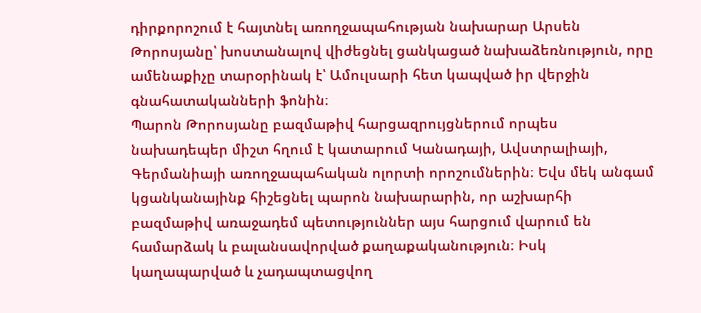դիրքորոշում է հայտնել առողջապահության նախարար Արսեն Թորոսյանը՝ խոստանալով վիժեցնել ցանկացած նախաձեռնություն, որը ամենաքիչը տարօրինակ է՝ Ամուլսարի հետ կապված իր վերջին գնահատականների ֆոնին։
Պարոն Թորոսյանը բազմաթիվ հարցազրույցներում որպես նախադեպեր միշտ հղում է կատարում Կանադայի, Ավստրալիայի, Գերմանիայի առողջապահական ոլորտի որոշումներին։ Եվս մեկ անգամ կցանկանայինք հիշեցնել պարոն նախարարին, որ աշխարհի բազմաթիվ առաջադեմ պետություններ այս հարցում վարում են համարձակ և բալանսավորված քաղաքականություն։ Իսկ կաղապարված և չադապտացվող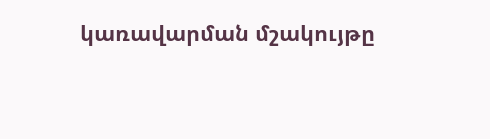կառավարման մշակույթը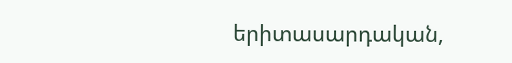երիտասարդական,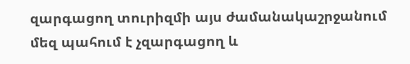զարգացող տուրիզմի այս ժամանակաշրջանում մեզ պահում է չզարգացող և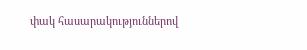փակ հասարակություններով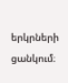երկրների ցանկում։